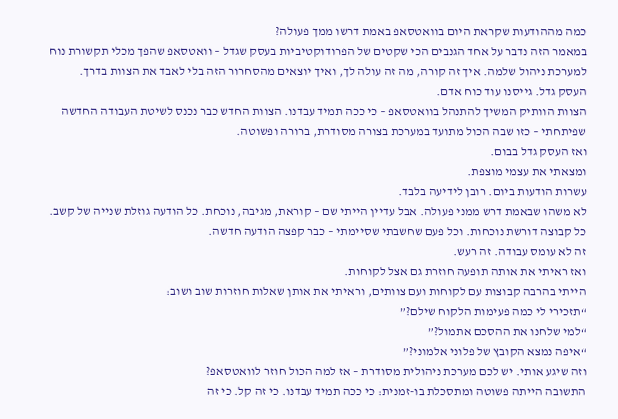כמה מההודעות שקראת היום בוואטסאפ באמת דרשו ממך פעולה?
במאמר הזה נדבר על אחד הגנבים הכי שקטים של הפרודוקטיביות בעסק שגדל – וואטסאפ שהפך מכלי תקשורת נוח למערכת ניהול שלמה. איך זה קורה, מה זה עולה לך, ואיך יוצאים מהסחרור הזה בלי לאבד את הצוות בדרך.
העסק גדל. גייסנו עוד כוח אדם.
הצוות הוותיק המשיך להתנהל בוואטסאפ – כי ככה תמיד עבדנו. הצוות החדש כבר נכנס לשיטת העבודה החדשה שפיתחתי – כזו שבה הכול מתועד במערכת בצורה מסודרת, ברורה ופשוטה.
ואז העסק גדל בבום.
ומצאתי את עצמי מוצפת.
עשרות הודעות ביום. רובן לידיעה בלבד.
לא משהו שבאמת דרש ממני פעולה. אבל עדיין הייתי שם – קוראת, מגיבה, נוכחת. כל הודעה גוזלת שנייה של קשב. כל קבוצה דורשת נוכחות. וכל פעם שחשבתי שסיימתי – כבר קפצה הודעה חדשה.
זה לא עומס עבודה. זה רעש.
ואז ראיתי את אותה תופעה חוזרת גם אצל לקוחות.
הייתי בהרבה קבוצות עם לקוחות ועם צוותים, וראיתי את אותן שאלות חוזרות שוב ושוב:
“תזכירי לי כמה פעימות הלקוח שילם?”
“למי שלחנו את ההסכם אתמול?”
“איפה נמצא הקובץ של פלוני אלמוני?”
וזה שיגע אותי. יש לכם מערכת ניהולית מסודרת – אז למה הכול חוזר לוואטסאפ?
התשובה הייתה פשוטה ומתסכלת בו-זמנית: כי ככה תמיד עבדנו. כי זה קל. כי זה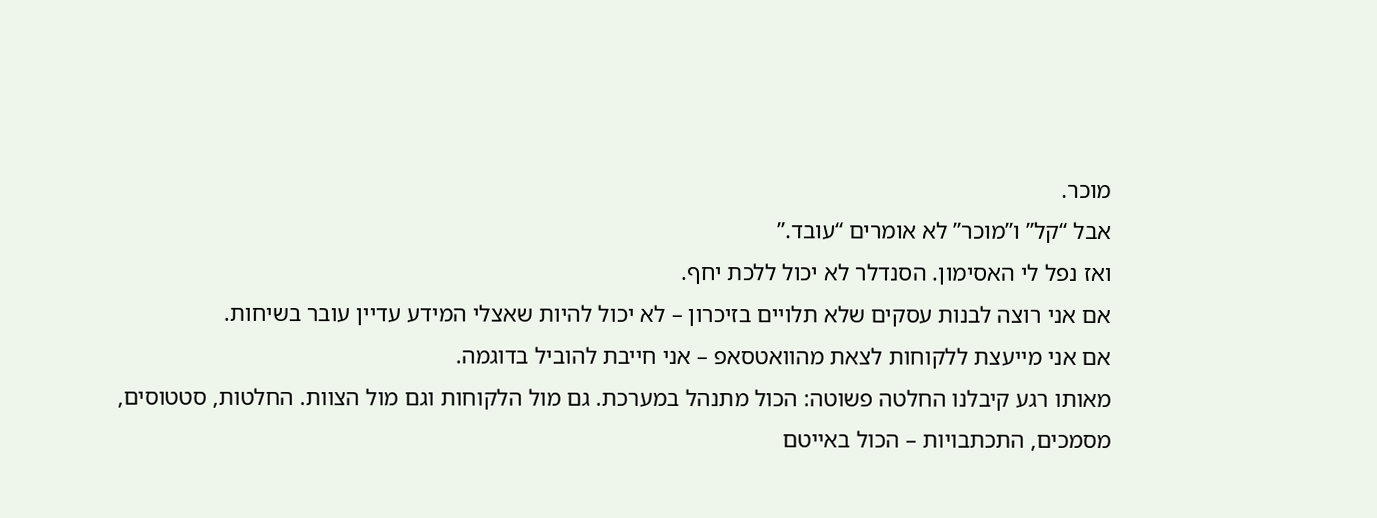מוכר.
אבל “קל” ו”מוכר” לא אומרים “עובד.”
ואז נפל לי האסימון. הסנדלר לא יכול ללכת יחף.
אם אני רוצה לבנות עסקים שלא תלויים בזיכרון – לא יכול להיות שאצלי המידע עדיין עובר בשיחות.
אם אני מייעצת ללקוחות לצאת מהוואטסאפ – אני חייבת להוביל בדוגמה.
מאותו רגע קיבלנו החלטה פשוטה: הכול מתנהל במערכת. גם מול הלקוחות וגם מול הצוות. החלטות, סטטוסים, מסמכים, התכתבויות – הכול באייטם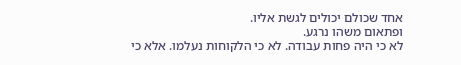אחד שכולם יכולים לגשת אליו.
ופתאום משהו נרגע.
לא כי היה פחות עבודה. לא כי הלקוחות נעלמו. אלא כי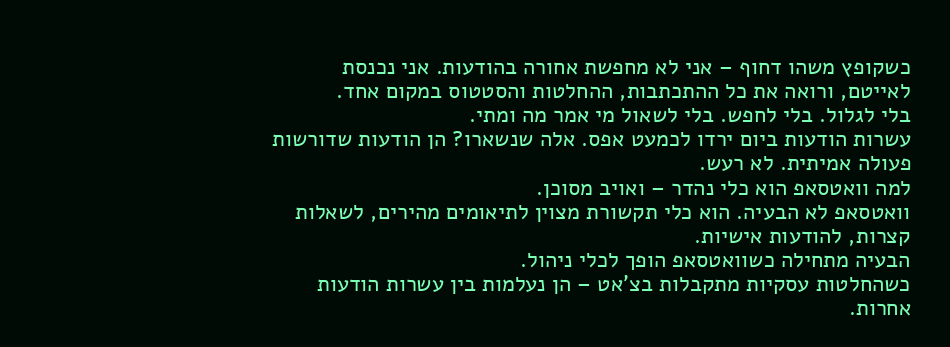כשקופץ משהו דחוף – אני לא מחפשת אחורה בהודעות. אני נכנסת לאייטם, ורואה את כל ההתכתבות, ההחלטות והסטטוס במקום אחד.
בלי לגלול. בלי לחפש. בלי לשאול מי אמר מה ומתי.
עשרות הודעות ביום ירדו לכמעט אפס. אלה שנשארו? הן הודעות שדורשות פעולה אמיתית. לא רעש.
למה וואטסאפ הוא כלי נהדר – ואויב מסוכן.
וואטסאפ לא הבעיה. הוא כלי תקשורת מצוין לתיאומים מהירים, לשאלות קצרות, להודעות אישיות.
הבעיה מתחילה כשוואטסאפ הופך לכלי ניהול.
כשהחלטות עסקיות מתקבלות בצ’אט – הן נעלמות בין עשרות הודעות אחרות.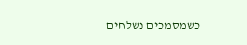כשמסמכים נשלחים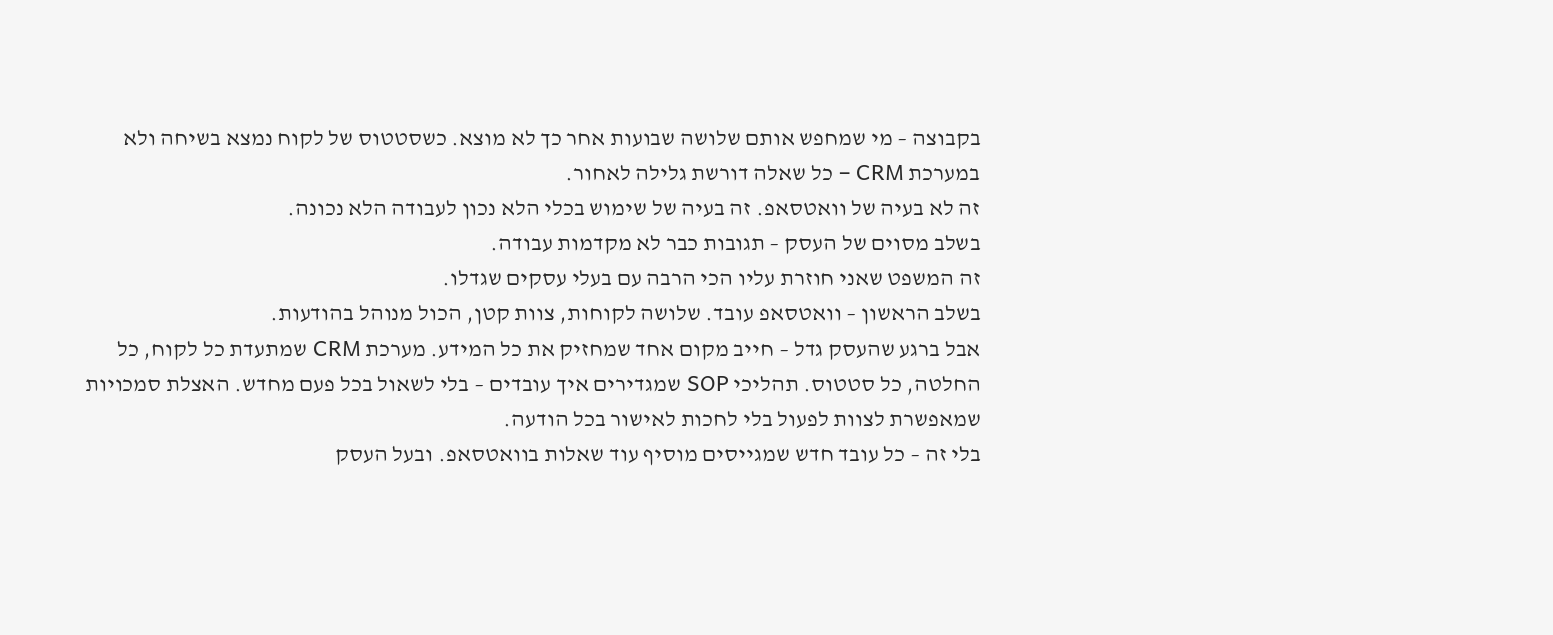בקבוצה – מי שמחפש אותם שלושה שבועות אחר כך לא מוצא. כשסטטוס של לקוח נמצא בשיחה ולא במערכת CRM – כל שאלה דורשת גלילה לאחור.
זה לא בעיה של וואטסאפ. זה בעיה של שימוש בכלי הלא נכון לעבודה הלא נכונה.
בשלב מסוים של העסק – תגובות כבר לא מקדמות עבודה.
זה המשפט שאני חוזרת עליו הכי הרבה עם בעלי עסקים שגדלו.
בשלב הראשון – וואטסאפ עובד. שלושה לקוחות, צוות קטן, הכול מנוהל בהודעות.
אבל ברגע שהעסק גדל – חייב מקום אחד שמחזיק את כל המידע. מערכת CRM שמתעדת כל לקוח, כל החלטה, כל סטטוס. תהליכי SOP שמגדירים איך עובדים – בלי לשאול בכל פעם מחדש. האצלת סמכויות שמאפשרת לצוות לפעול בלי לחכות לאישור בכל הודעה.
בלי זה – כל עובד חדש שמגייסים מוסיף עוד שאלות בוואטסאפ. ובעל העסק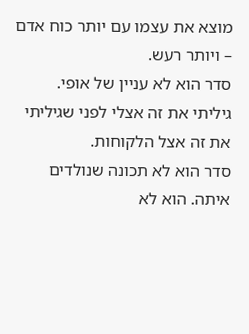מוצא את עצמו עם יותר כוח אדם – ויותר רעש.
סדר הוא לא עניין של אופי.
גיליתי את זה אצלי לפני שגיליתי את זה אצל הלקוחות.
סדר הוא לא תכונה שנולדים איתה. הוא לא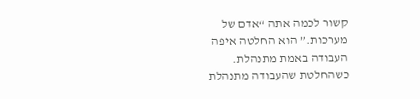קשור לכמה אתה “אדם של מערכות.” הוא החלטה איפה העבודה באמת מתנהלת.
כשהחלטת שהעבודה מתנהלת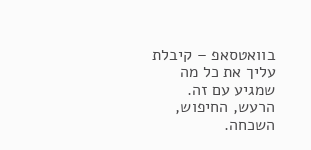בוואטסאפ – קיבלת עליך את כל מה שמגיע עם זה. הרעש, החיפוש, השכחה.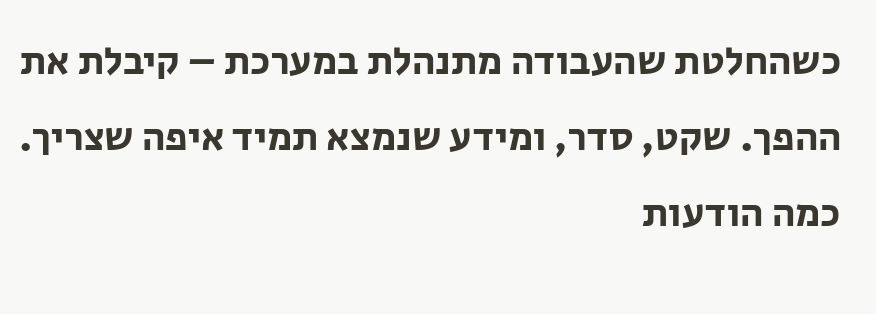כשהחלטת שהעבודה מתנהלת במערכת – קיבלת את ההפך. שקט, סדר, ומידע שנמצא תמיד איפה שצריך.
כמה הודעות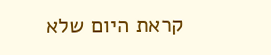קראת היום שלא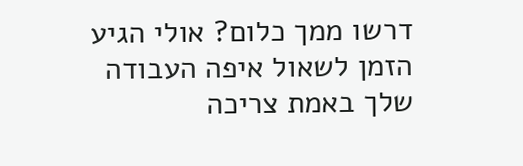דרשו ממך כלום? אולי הגיע הזמן לשאול איפה העבודה שלך באמת צריכה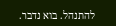להתנהל. בוא נדבר.